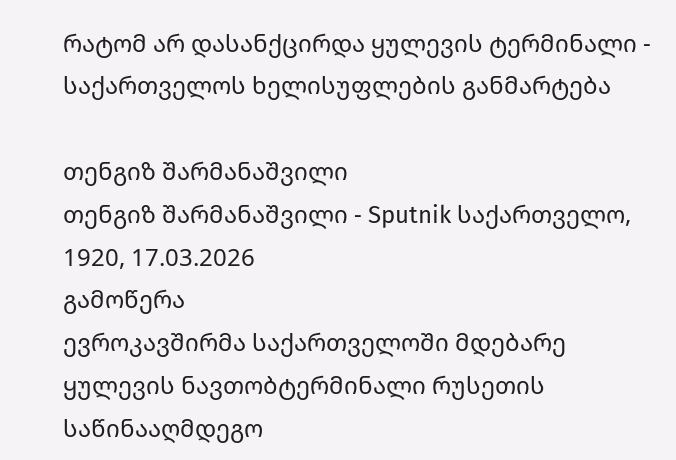რატომ არ დასანქცირდა ყულევის ტერმინალი - საქართველოს ხელისუფლების განმარტება

თენგიზ შარმანაშვილი
თენგიზ შარმანაშვილი - Sputnik საქართველო, 1920, 17.03.2026
გამოწერა
ევროკავშირმა საქართველოში მდებარე ყულევის ნავთობტერმინალი რუსეთის საწინააღმდეგო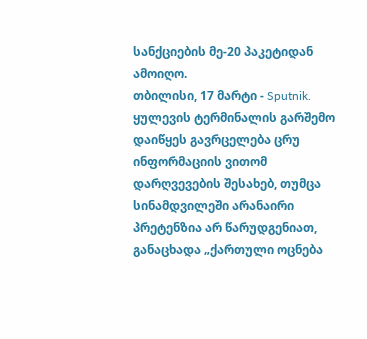სანქციების მე-20 პაკეტიდან ამოიღო.
თბილისი, 17 მარტი - Sputnik. ყულევის ტერმინალის გარშემო დაიწყეს გავრცელება ცრუ ინფორმაციის ვითომ დარღვევების შესახებ, თუმცა სინამდვილეში არანაირი პრეტენზია არ წარუდგენიათ, განაცხადა „ქართული ოცნება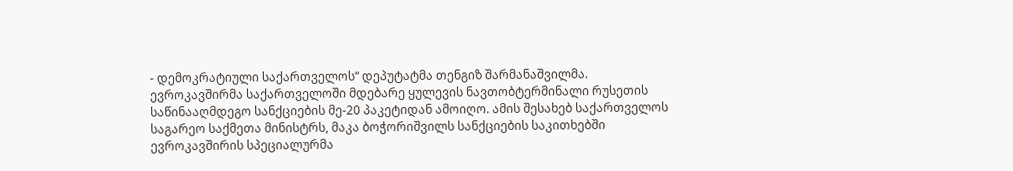- დემოკრატიული საქართველოს“ დეპუტატმა თენგიზ შარმანაშვილმა.
ევროკავშირმა საქართველოში მდებარე ყულევის ნავთობტერმინალი რუსეთის საწინააღმდეგო სანქციების მე-20 პაკეტიდან ამოიღო. ამის შესახებ საქართველოს საგარეო საქმეთა მინისტრს, მაკა ბოჭორიშვილს სანქციების საკითხებში ევროკავშირის სპეციალურმა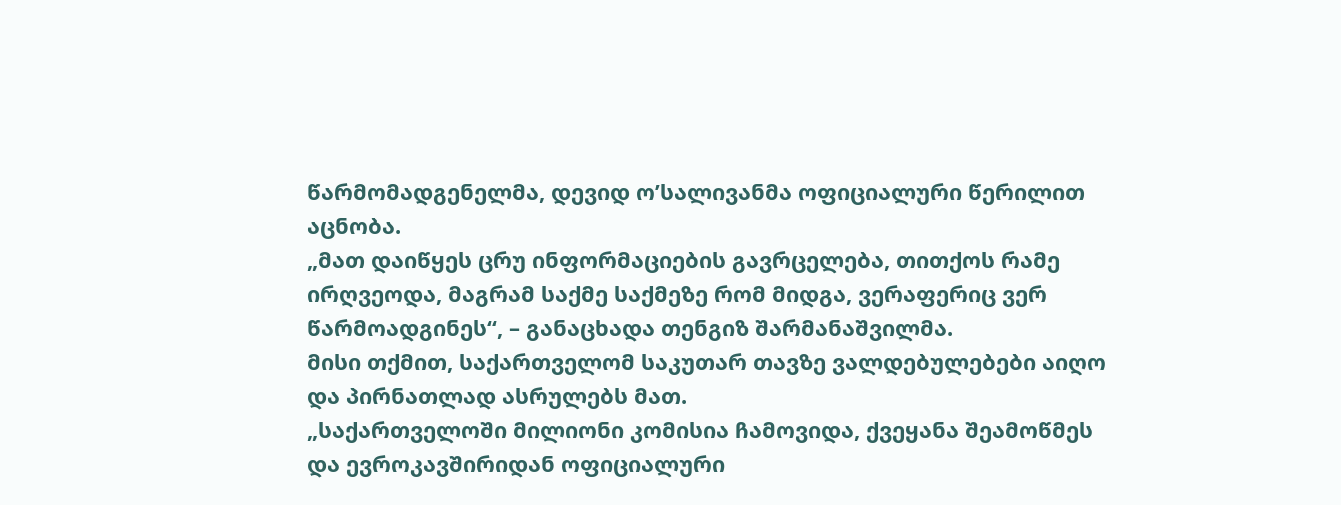წარმომადგენელმა, დევიდ ო’სალივანმა ოფიციალური წერილით აცნობა.
„მათ დაიწყეს ცრუ ინფორმაციების გავრცელება, თითქოს რამე ირღვეოდა, მაგრამ საქმე საქმეზე რომ მიდგა, ვერაფერიც ვერ წარმოადგინეს“, – განაცხადა თენგიზ შარმანაშვილმა.
მისი თქმით, საქართველომ საკუთარ თავზე ვალდებულებები აიღო და პირნათლად ასრულებს მათ.
„საქართველოში მილიონი კომისია ჩამოვიდა, ქვეყანა შეამოწმეს და ევროკავშირიდან ოფიციალური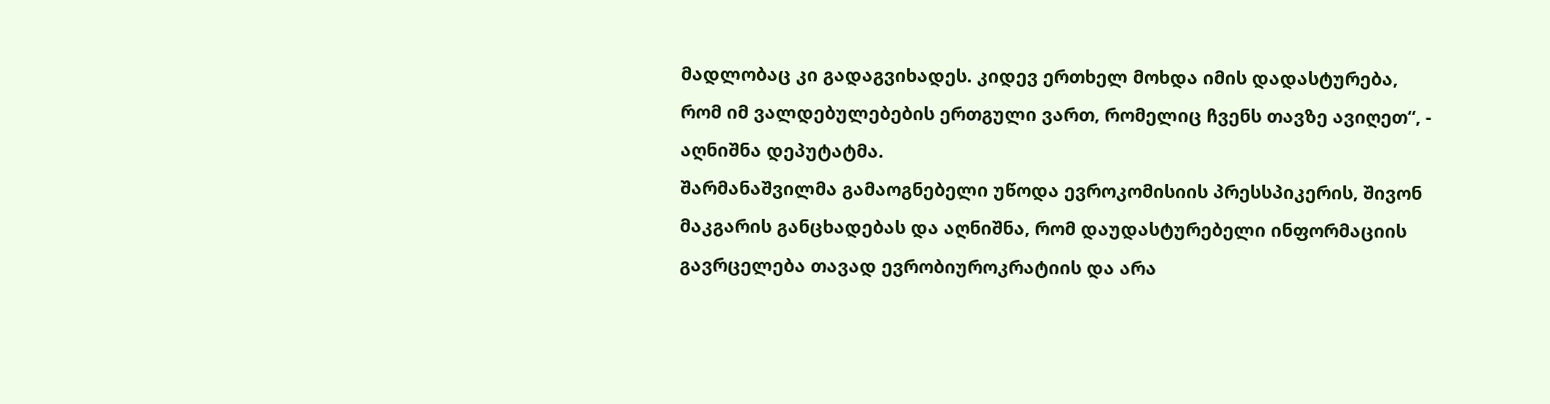მადლობაც კი გადაგვიხადეს. კიდევ ერთხელ მოხდა იმის დადასტურება, რომ იმ ვალდებულებების ერთგული ვართ, რომელიც ჩვენს თავზე ავიღეთ“, - აღნიშნა დეპუტატმა.
შარმანაშვილმა გამაოგნებელი უწოდა ევროკომისიის პრესსპიკერის, შივონ მაკგარის განცხადებას და აღნიშნა, რომ დაუდასტურებელი ინფორმაციის გავრცელება თავად ევრობიუროკრატიის და არა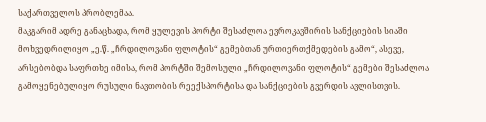საქართველოს პრობლემაა.
მაკგარიმ ადრე განაცხადა, რომ ყულევის პორტი შესაძლოა ევროკავშირის სანქციების სიაში მოხვედრილიყო „ე.წ. „ჩრდილოვანი ფლოტის“ გემებთან ურთიერთქმედების გამო“, ასევე, არსებობდა საფრთხე იმისა, რომ პორტში შემოსული „ჩრდილოვანი ფლოტის“ გემები შესაძლოა გამოყენებულიყო რუსული ნავთობის რეექსპორტისა და სანქციების გვერდის ავლისთვის.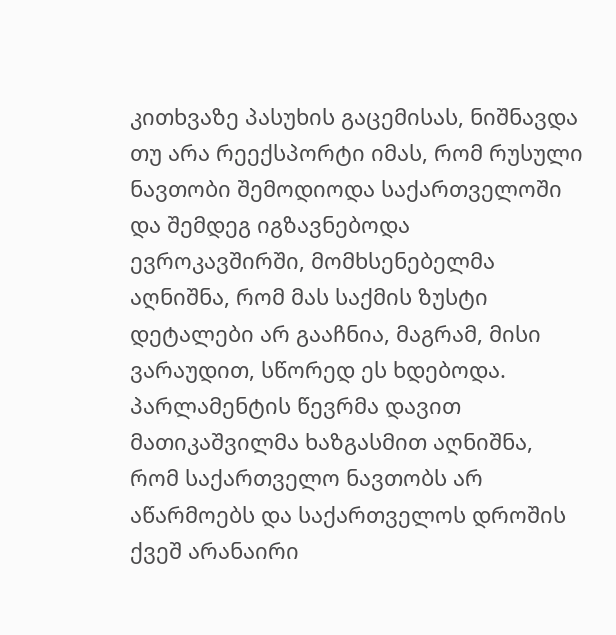კითხვაზე პასუხის გაცემისას, ნიშნავდა თუ არა რეექსპორტი იმას, რომ რუსული ნავთობი შემოდიოდა საქართველოში და შემდეგ იგზავნებოდა ევროკავშირში, მომხსენებელმა აღნიშნა, რომ მას საქმის ზუსტი დეტალები არ გააჩნია, მაგრამ, მისი ვარაუდით, სწორედ ეს ხდებოდა.
პარლამენტის წევრმა დავით მათიკაშვილმა ხაზგასმით აღნიშნა, რომ საქართველო ნავთობს არ აწარმოებს და საქართველოს დროშის ქვეშ არანაირი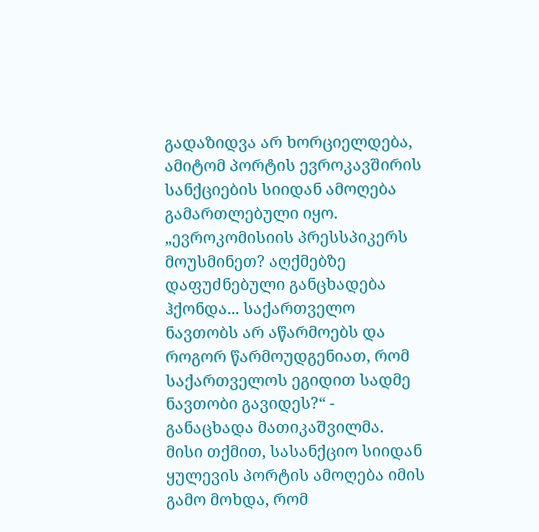გადაზიდვა არ ხორციელდება, ამიტომ პორტის ევროკავშირის სანქციების სიიდან ამოღება გამართლებული იყო.
„ევროკომისიის პრესსპიკერს მოუსმინეთ? აღქმებზე დაფუძნებული განცხადება ჰქონდა... საქართველო ნავთობს არ აწარმოებს და როგორ წარმოუდგენიათ, რომ საქართველოს ეგიდით სადმე ნავთობი გავიდეს?“ - განაცხადა მათიკაშვილმა.
მისი თქმით, სასანქციო სიიდან ყულევის პორტის ამოღება იმის გამო მოხდა, რომ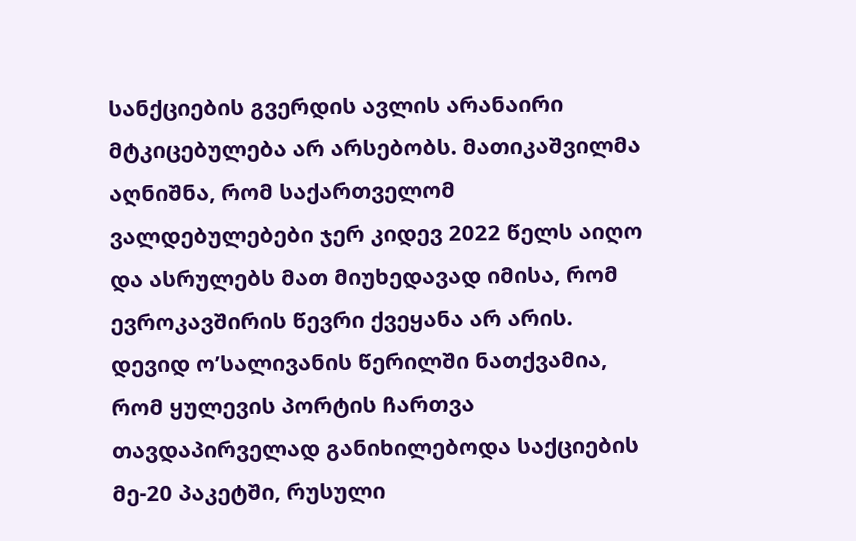სანქციების გვერდის ავლის არანაირი მტკიცებულება არ არსებობს. მათიკაშვილმა აღნიშნა, რომ საქართველომ ვალდებულებები ჯერ კიდევ 2022 წელს აიღო და ასრულებს მათ მიუხედავად იმისა, რომ ევროკავშირის წევრი ქვეყანა არ არის.
დევიდ ო’სალივანის წერილში ნათქვამია, რომ ყულევის პორტის ჩართვა თავდაპირველად განიხილებოდა საქციების მე-20 პაკეტში, რუსული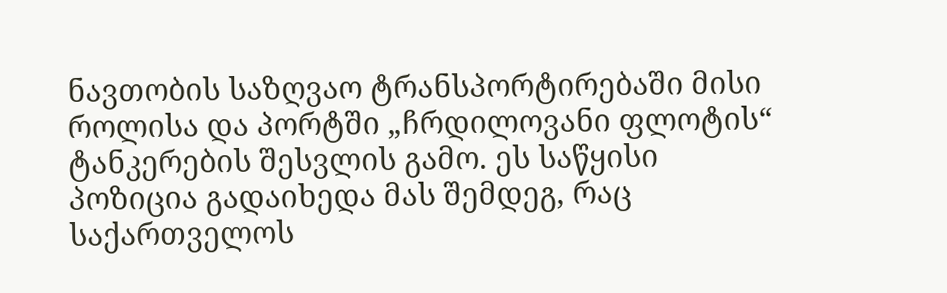ნავთობის საზღვაო ტრანსპორტირებაში მისი როლისა და პორტში „ჩრდილოვანი ფლოტის“ ტანკერების შესვლის გამო. ეს საწყისი პოზიცია გადაიხედა მას შემდეგ, რაც საქართველოს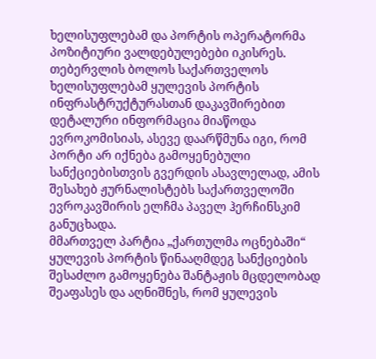ხელისუფლებამ და პორტის ოპერატორმა პოზიტიური ვალდებულებები იკისრეს.
თებერვლის ბოლოს საქართველოს ხელისუფლებამ ყულევის პორტის ინფრასტრუქტურასთან დაკავშირებით დეტალური ინფორმაცია მიაწოდა ევროკომისიას, ასევე დაარწმუნა იგი, რომ პორტი არ იქნება გამოყენებული სანქციებისთვის გვერდის ასავლელად, ამის შესახებ ჟურნალისტებს საქართველოში ევროკავშირის ელჩმა პაველ ჰერჩინსკიმ განუცხადა.
მმართველ პარტია „ქართულმა ოცნებაში“ ყულევის პორტის წინააღმდეგ სანქციების შესაძლო გამოყენება შანტაჟის მცდელობად შეაფასეს და აღნიშნეს, რომ ყულევის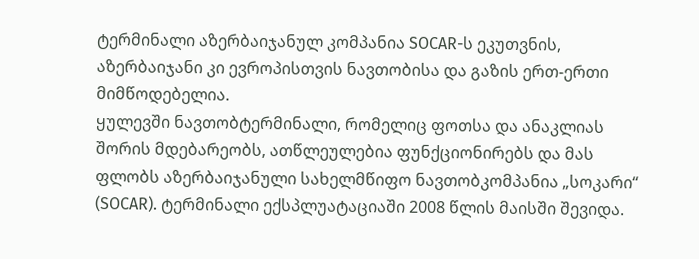ტერმინალი აზერბაიჯანულ კომპანია SOCAR-ს ეკუთვნის, აზერბაიჯანი კი ევროპისთვის ნავთობისა და გაზის ერთ-ერთი მიმწოდებელია.
ყულევში ნავთობტერმინალი, რომელიც ფოთსა და ანაკლიას შორის მდებარეობს, ათწლეულებია ფუნქციონირებს და მას ფლობს აზერბაიჯანული სახელმწიფო ნავთობკომპანია „სოკარი“ (SOCAR). ტერმინალი ექსპლუატაციაში 2008 წლის მაისში შევიდა.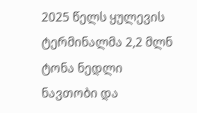2025 წელს ყულევის ტერმინალმა 2,2 მლნ ტონა ნედლი ნავთობი და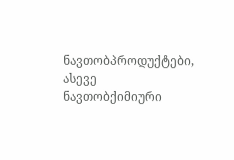ნავთობპროდუქტები, ასევე ნავთობქიმიური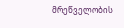მრეწველობის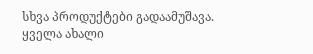სხვა პროდუქტები გადაამუშავა.
ყველა ახალი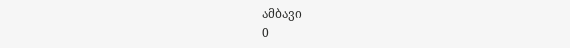ამბავი
0